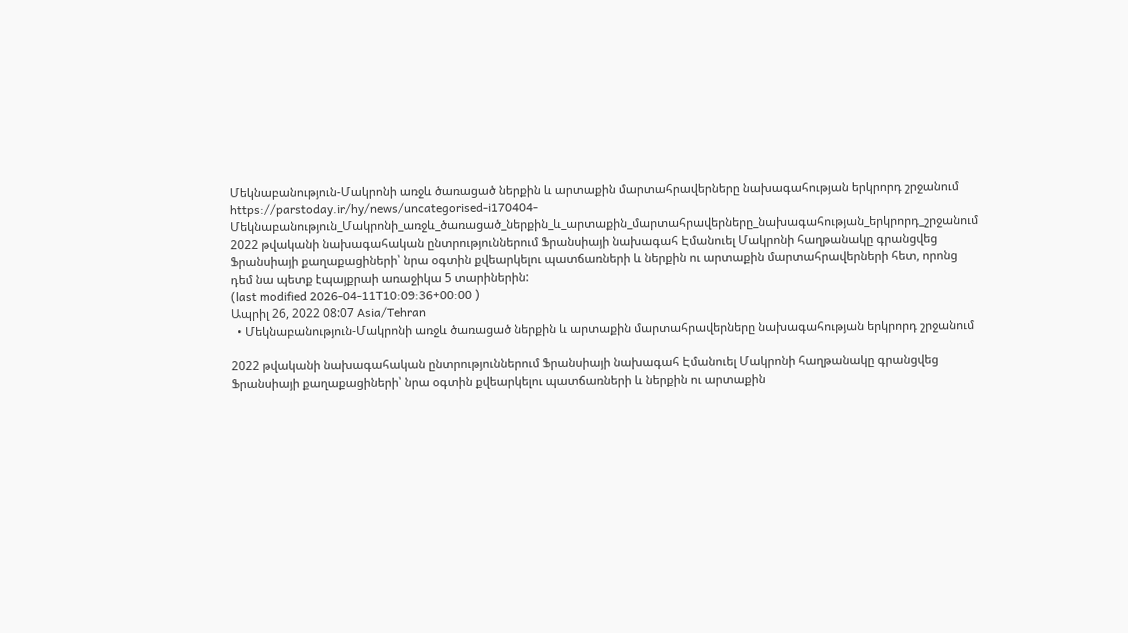Մեկնաբանություն-Մակրոնի առջև ծառացած ներքին և արտաքին մարտահրավերները նախագահության երկրորդ շրջանում
https://parstoday.ir/hy/news/uncategorised-i170404-Մեկնաբանություն_Մակրոնի_առջև_ծառացած_ներքին_և_արտաքին_մարտահրավերները_նախագահության_երկրորդ_շրջանում
2022 թվականի նախագահական ընտրություններում Ֆրանսիայի նախագահ Էմանուել Մակրոնի հաղթանակը գրանցվեց Ֆրանսիայի քաղաքացիների՝ նրա օգտին քվեարկելու պատճառների և ներքին ու արտաքին մարտահրավերների հետ, որոնց դեմ նա պետք էպայքրաի առաջիկա 5 տարիներին:
(last modified 2026-04-11T10:09:36+00:00 )
Ապրիլ 26, 2022 08:07 Asia/Tehran
  • Մեկնաբանություն-Մակրոնի առջև ծառացած ներքին և արտաքին մարտահրավերները նախագահության երկրորդ շրջանում

2022 թվականի նախագահական ընտրություններում Ֆրանսիայի նախագահ Էմանուել Մակրոնի հաղթանակը գրանցվեց Ֆրանսիայի քաղաքացիների՝ նրա օգտին քվեարկելու պատճառների և ներքին ու արտաքին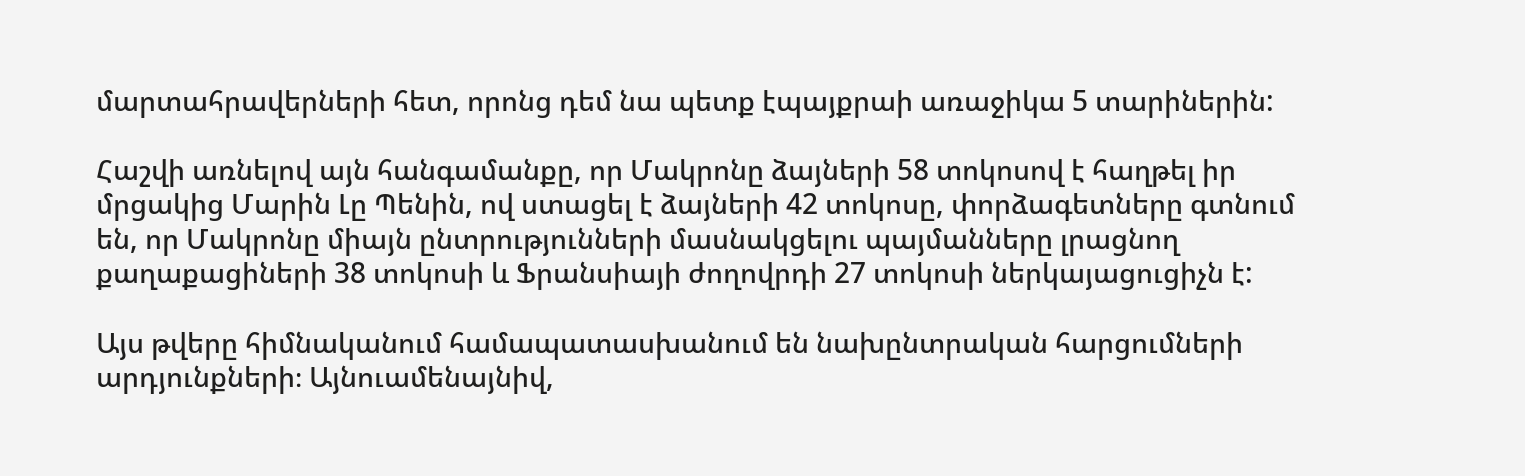մարտահրավերների հետ, որոնց դեմ նա պետք էպայքրաի առաջիկա 5 տարիներին:

Հաշվի առնելով այն հանգամանքը, որ Մակրոնը ձայների 58 տոկոսով է հաղթել իր մրցակից Մարին Լը Պենին, ով ստացել է ձայների 42 տոկոսը, փորձագետները գտնում են, որ Մակրոնը միայն ընտրությունների մասնակցելու պայմանները լրացնող քաղաքացիների 38 տոկոսի և Ֆրանսիայի ժողովրդի 27 տոկոսի ներկայացուցիչն է:

Այս թվերը հիմնականում համապատասխանում են նախընտրական հարցումների արդյունքների։ Այնուամենայնիվ,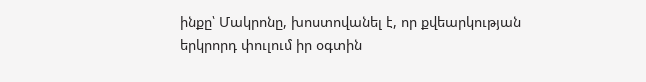ինքը՝ Մակրոնը, խոստովանել է, որ քվեարկության երկրորդ փուլում իր օգտին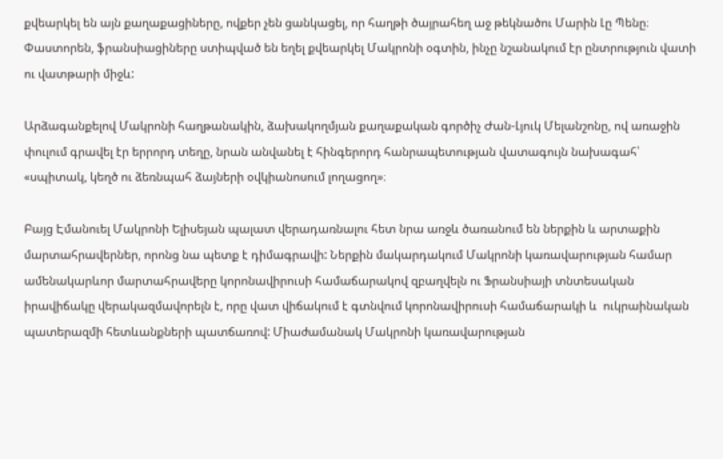քվեարկել են այն քաղաքացիները, ովքեր չեն ցանկացել, որ հաղթի ծայրահեղ աջ թեկնածու Մարին Լը Պենը։ Փաստորեն, ֆրանսիացիները ստիպված են եղել քվեարկել Մակրոնի օգտին, ինչը նշանակում էր ընտրություն վատի ու վատթարի միջև:

Արձագանքելով Մակրոնի հաղթանակին, ձախակողմյան քաղաքական գործիչ Ժան-Լյուկ Մելանշոնը, ով առաջին փուլում գրավել էր երրորդ տեղը, նրան անվանել է հինգերորդ հանրապետության վատագույն նախագահ՝ «սպիտակ, կեղծ ու ձեռնպահ ձայների օվկիանոսում լողացող»։

Բայց Էմանուել Մակրոնի Ելիսեյան պալատ վերադառնալու հետ նրա առջև ծառանում են ներքին և արտաքին մարտահրավերներ, որոնց նա պետք է դիմագրավի: Ներքին մակարդակում Մակրոնի կառավարության համար ամենակարևոր մարտահրավերը կորոնավիրուսի համաճարակով զբաղվելն ու Ֆրանսիայի տնտեսական իրավիճակը վերակազմավորելն է, որը վատ վիճակում է գտնվում կորոնավիրուսի համաճարակի և  ուկրաինական պատերազմի հետևանքների պատճառով: Միաժամանակ Մակրոնի կառավարության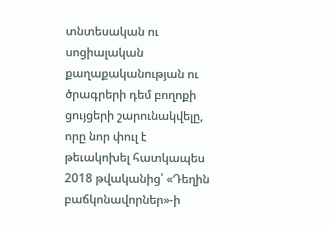տնտեսական ու սոցիալական քաղաքականության ու ծրագրերի դեմ բողոքի ցույցերի շարունակվելը, որը նոր փուլ է թեւակոխել հատկապես 2018 թվականից՝ «Դեղին բաճկոնավորներ»-ի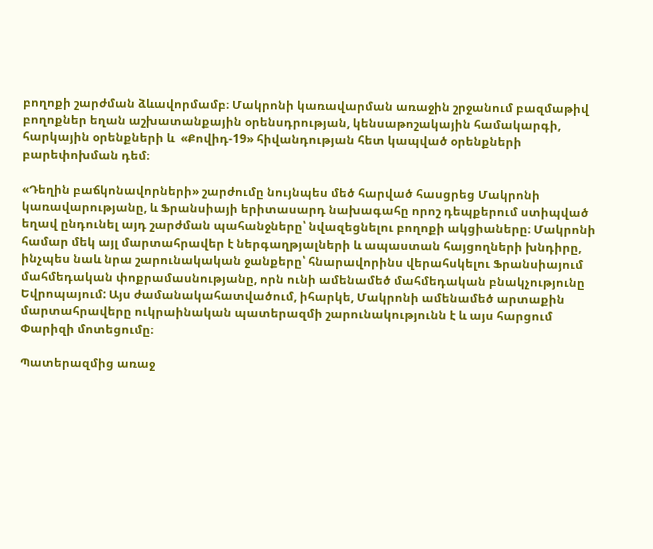բողոքի շարժման ձևավորմամբ։ Մակրոնի կառավարման առաջին շրջանում բազմաթիվ բողոքներ եղան աշխատանքային օրենսդրության, կենսաթոշակային համակարգի, հարկային օրենքների և  «Քովիդ-19» հիվանդության հետ կապված օրենքների բարեփոխման դեմ։

«Դեղին բաճկոնավորների» շարժումը նույնպես մեծ հարված հասցրեց Մակրոնի կառավարությանը, և Ֆրանսիայի երիտասարդ նախագահը որոշ դեպքերում ստիպված եղավ ընդունել այդ շարժման պահանջները՝ նվազեցնելու բողոքի ակցիաները։ Մակրոնի համար մեկ այլ մարտահրավեր է ներգաղթյալների և ապաստան հայցողների խնդիրը, ինչպես նաև նրա շարունակական ջանքերը՝ հնարավորինս վերահսկելու Ֆրանսիայում մահմեդական փոքրամասնությանը, որն ունի ամենամեծ մահմեդական բնակչությունը Եվրոպայում: Այս ժամանակահատվածում, իհարկե, Մակրոնի ամենամեծ արտաքին մարտահրավերը ուկրաինական պատերազմի շարունակությունն է և այս հարցում Փարիզի մոտեցումը։

Պատերազմից առաջ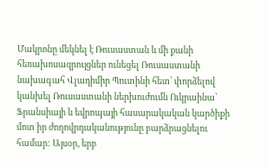Մակրոնը մեկնել է Ռուսաստան և մի քանի հեռախոսազրույցներ ունեցել Ռուսաստանի նախագահ Վլադիմիր Պուտինի հետ՝ փորձելով կանխել Ռուսաստանի ներխուժումն Ուկրաինա՝ Ֆրանսիայի և եվրոպայի հասարակական կարծիքի մոտ իր ժողովրդականությունը բարձրացնելու համար: Այսօր, երբ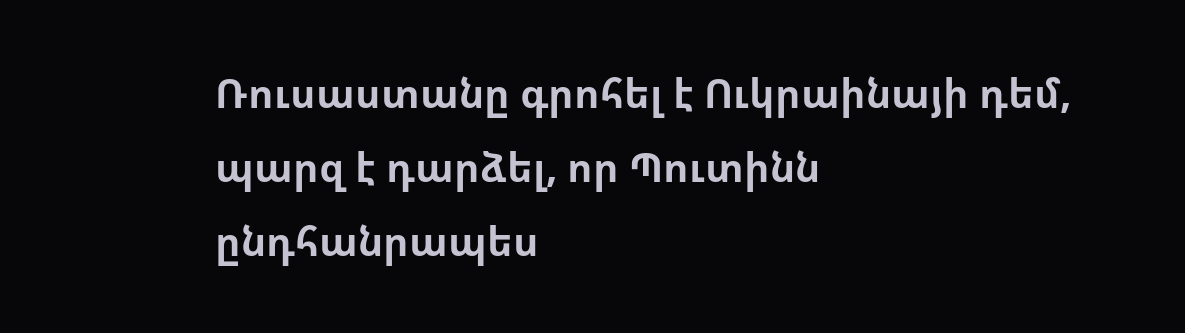Ռուսաստանը գրոհել է Ուկրաինայի դեմ, պարզ է դարձել, որ Պուտինն ընդհանրապես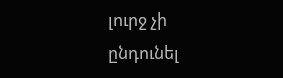լուրջ չի ընդունել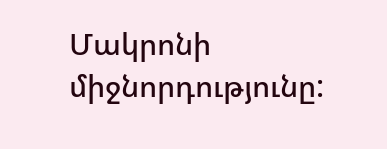Մակրոնի միջնորդությունը: